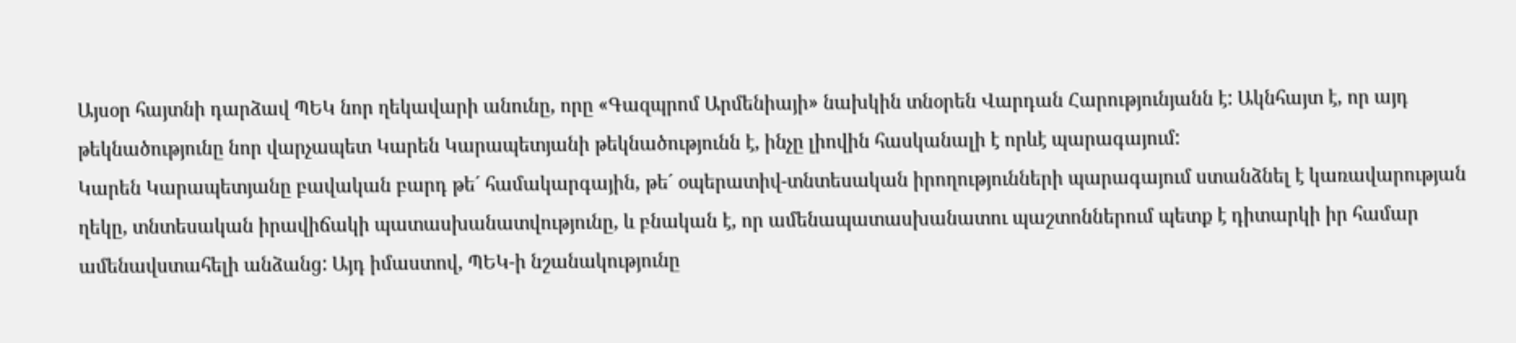Այսօր հայտնի դարձավ ՊԵԿ նոր ղեկավարի անունը, որը «Գազպրոմ Արմենիայի» նախկին տնօրեն Վարդան Հարությունյանն է: Ակնհայտ է, որ այդ թեկնածությունը նոր վարչապետ Կարեն Կարապետյանի թեկնածությունն է, ինչը լիովին հասկանալի է որևէ պարագայում:
Կարեն Կարապետյանը բավական բարդ թե´ համակարգային, թե´ օպերատիվ-տնտեսական իրողությունների պարագայում ստանձնել է կառավարության ղեկը, տնտեսական իրավիճակի պատասխանատվությունը, և բնական է, որ ամենապատասխանատու պաշտոններում պետք է դիտարկի իր համար ամենավստահելի անձանց: Այդ իմաստով, ՊԵԿ-ի նշանակությունը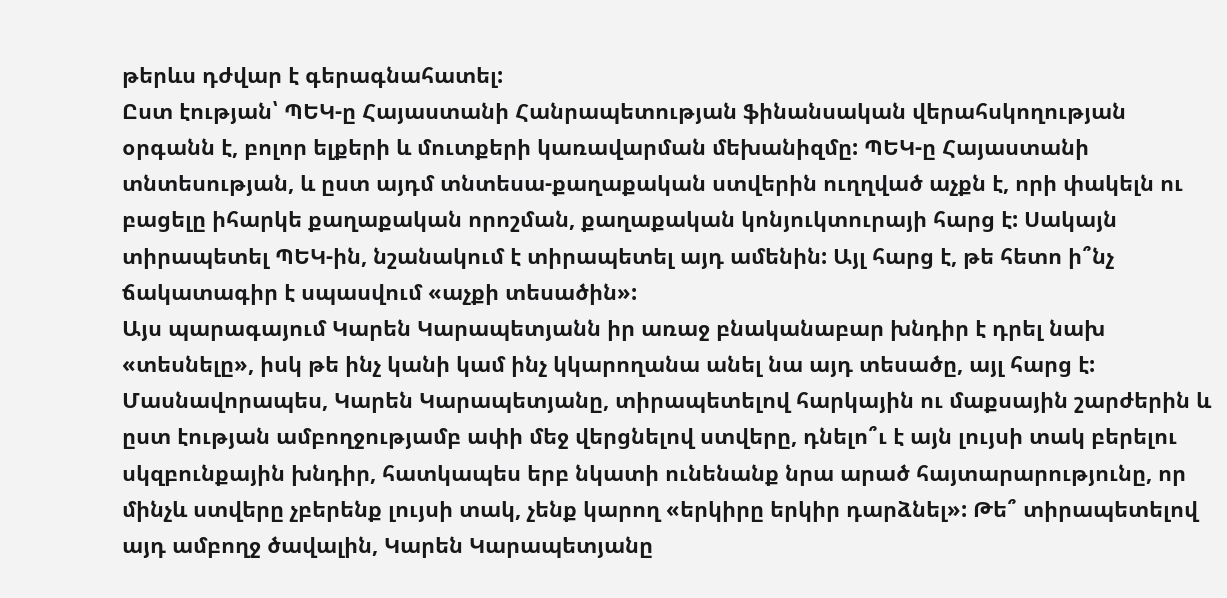թերևս դժվար է գերագնահատել:
Ըստ էության՝ ՊԵԿ-ը Հայաստանի Հանրապետության ֆինանսական վերահսկողության օրգանն է, բոլոր ելքերի և մուտքերի կառավարման մեխանիզմը: ՊԵԿ-ը Հայաստանի տնտեսության, և ըստ այդմ տնտեսա-քաղաքական ստվերին ուղղված աչքն է, որի փակելն ու բացելը իհարկե քաղաքական որոշման, քաղաքական կոնյուկտուրայի հարց է: Սակայն տիրապետել ՊԵԿ-ին, նշանակում է տիրապետել այդ ամենին: Այլ հարց է, թե հետո ի՞նչ ճակատագիր է սպասվում «աչքի տեսածին»:
Այս պարագայում Կարեն Կարապետյանն իր առաջ բնականաբար խնդիր է դրել նախ «տեսնելը», իսկ թե ինչ կանի կամ ինչ կկարողանա անել նա այդ տեսածը, այլ հարց է: Մասնավորապես, Կարեն Կարապետյանը, տիրապետելով հարկային ու մաքսային շարժերին և ըստ էության ամբողջությամբ ափի մեջ վերցնելով ստվերը, դնելո՞ւ է այն լույսի տակ բերելու սկզբունքային խնդիր, հատկապես երբ նկատի ունենանք նրա արած հայտարարությունը, որ մինչև ստվերը չբերենք լույսի տակ, չենք կարող «երկիրը երկիր դարձնել»: Թե՞ տիրապետելով այդ ամբողջ ծավալին, Կարեն Կարապետյանը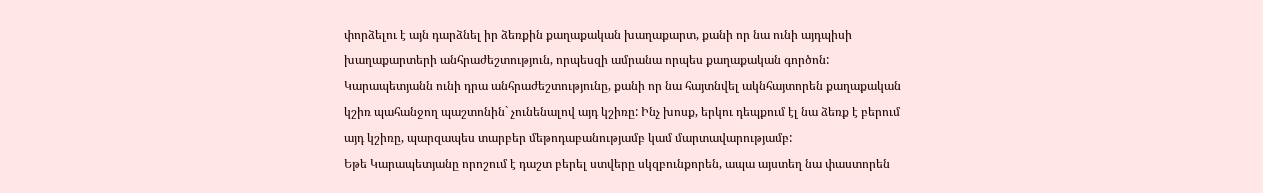փորձելու է այն դարձնել իր ձեռքին քաղաքական խաղաքարտ, քանի որ նա ունի այդպիսի խաղաքարտերի անհրաժեշտություն, որպեսզի ամրանա որպես քաղաքական գործոն:
Կարապետյանն ունի դրա անհրաժեշտությունը, քանի որ նա հայտնվել ակնհայտորեն քաղաքական կշիռ պահանջող պաշտոնին` չունենալով այդ կշիռը: Ինչ խոսք, երկու դեպքում էլ նա ձեռք է բերում այդ կշիռը, պարզապես տարբեր մեթոդաբանությամբ կամ մարտավարությամբ:
Եթե Կարապետյանը որոշում է դաշտ բերել ստվերը սկզբունքորեն, ապա այստեղ նա փաստորեն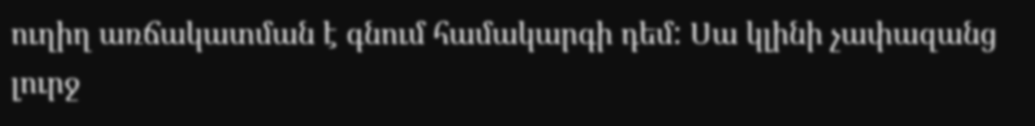ուղիղ առճակատման է գնում համակարգի դեմ: Սա կլինի չափազանց լուրջ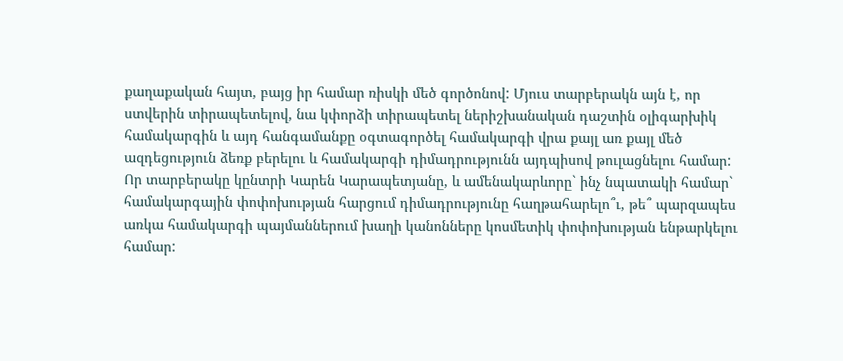քաղաքական հայտ, բայց իր համար ռիսկի մեծ գործոնով: Մյուս տարբերակն այն է, որ ստվերին տիրապետելով, նա կփորձի տիրապետել ներիշխանական դաշտին օլիգարխիկ համակարգին և այդ հանգամանքը օգտագործել համակարգի վրա քայլ առ քայլ մեծ ազդեցություն ձեռք բերելու և համակարգի դիմադրությունն այդպիսով թուլացնելու համար:
Որ տարբերակը կընտրի Կարեն Կարապետյանը, և ամենակարևորը` ինչ նպատակի համար` համակարգային փոփոխության հարցում դիմադրությունը հաղթահարելո՞ւ, թե՞ պարզապես առկա համակարգի պայմաններում խաղի կանոնները կոսմետիկ փոփոխության ենթարկելու համար: